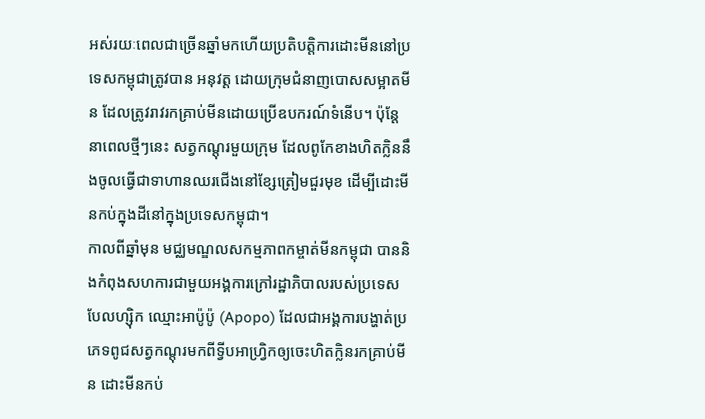អស់រយៈពេលជាច្រើនឆ្នាំមកហើយប្រតិបត្តិការដោះមីននៅប្រទេសកម្ពុជាត្រូវបាន អនុវត្ត ដោយក្រុមជំនាញបោសសម្អាតមីន ដែលត្រូវរាវរកគ្រាប់មីនដោយប្រើឧបករណ៍ទំនើប។ ប៉ុន្តែនាពេលថ្មីៗនេះ សត្វកណ្តុរមួយក្រុម ដែលពូកែខាងហិតក្លិននឹងចូលធ្វើជាទាហានឈរជើងនៅខ្សែត្រៀមជួរមុខ ដើម្បីដោះមីនកប់ក្នុងដីនៅក្នុងប្រទេសកម្ពុជា។
កាលពីឆ្នាំមុន មជ្ឈមណ្ឌលសកម្មភាពកម្ចាត់មីនកម្ពុជា បាននិងកំពុងសហការជាមួយអង្គការក្រៅរដ្ឋាភិបាលរបស់ប្រទេសបែលហ្ស៊ិក ឈ្មោះអាប៉ូប៉ូ (Apopo) ដែលជាអង្គការបង្ហាត់ប្រភេទពូជសត្វកណ្តុរមកពីទ្វីបអាហ្រ្វិកឲ្យចេះហិតក្លិនរកគ្រាប់មីន ដោះមីនកប់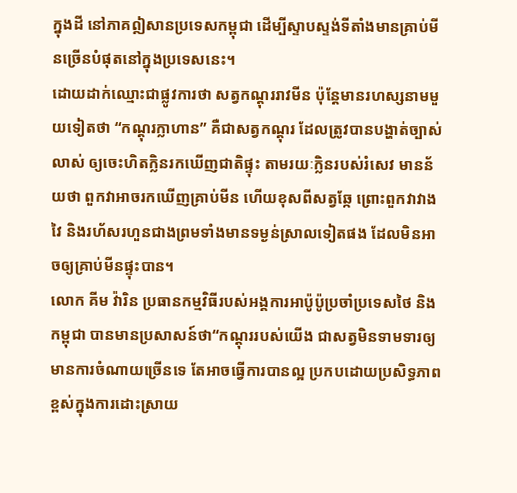ក្នុងដី នៅភាគឦសានប្រទេសកម្ពុជា ដើម្បីស្ទាបស្ទង់ទីតាំងមានគ្រាប់មីនច្រើនបំផុតនៅក្នុងប្រទេសនេះ។
ដោយដាក់ឈ្មោះជាផ្លូវការថា សត្វកណ្តុររាវមីន ប៉ុន្តែមានរហស្សនាមមួយទៀតថា “កណ្តុរក្លាហាន” គឺជាសត្វកណ្តុរ ដែលត្រូវបានបង្ហាត់ច្បាស់លាស់ ឲ្យចេះហិតក្លិនរកឃើញជាតិផ្ទុះ តាមរយៈក្លិនរបស់រំសេវ មានន័យថា ពួកវាអាចរកឃើញគ្រាប់មីន ហើយខុសពីសត្វឆ្កែ ព្រោះពួកវាវាងវៃ និងរហ័សរហួនជាងព្រមទាំងមានទម្ងន់ស្រាលទៀតផង ដែលមិនអាចឲ្យគ្រាប់មីនផ្ទុះបាន។
លោក គីម វ៉ារិន ប្រធានកម្មវិធីរបស់អង្គការអាប៉ូប៉ូប្រចាំប្រទេសថៃ និងកម្ពុជា បានមានប្រសាសន៍ថា“កណ្តុររបស់យើង ជាសត្វមិនទាមទារឲ្យមានការចំណាយច្រើនទេ តែអាចធ្វើការបានល្អ ប្រកបដោយប្រសិទ្ធភាពខ្ពស់ក្នុងការដោះស្រាយ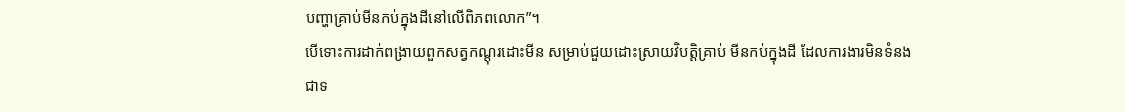បញ្ហាគ្រាប់មីនកប់ក្នុងដីនៅលើពិភពលោក”។
បើទោះការដាក់ពង្រាយពួកសត្វកណ្តុរដោះមីន សម្រាប់ជួយដោះស្រាយវិបត្តិគ្រាប់ មីនកប់ក្នុងដី ដែលការងារមិនទំនងជាទ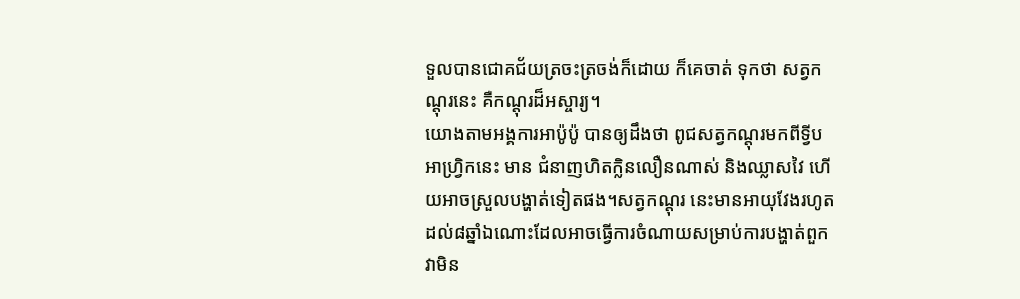ទួលបានជោគជ័យត្រចះត្រចង់ក៏ដោយ ក៏គេចាត់ ទុកថា សត្វកណ្តុរនេះ គឺកណ្តុរដ៏អស្ចារ្យ។
យោងតាមអង្គការអាប៉ូប៉ូ បានឲ្យដឹងថា ពូជសត្វកណ្តុរមកពីទ្វីបអាហ្រិ្វកនេះ មាន ជំនាញហិតក្លិនលឿនណាស់ និងឈ្លាសវៃ ហើយអាចស្រួលបង្ហាត់ទៀតផង។សត្វកណ្តុរ នេះមានអាយុវែងរហូតដល់៨ឆ្នាំឯណោះដែលអាចធ្វើការចំណាយសម្រាប់ការបង្ហាត់ពួកវាមិន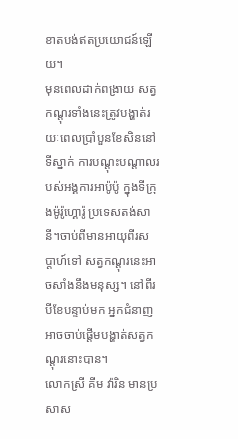ខាតបង់ឥតប្រយោជន៍ឡើយ។
មុនពេលដាក់ពង្រាយ សត្វកណ្តុរទាំងនេះត្រូវបង្ហាត់រយៈពេលប្រាំបួនខែសិននៅទីស្នាក់ ការបណ្តុះបណ្តាលរបស់អង្គការអាប៉ូប៉ូ ក្នុងទីក្រុងម៉ូរ៉ូហ្គោរ៉ូ ប្រទេសតង់សានី។ចាប់ពីមានអាយុពីរសប្តាហ៍ទៅ សត្វកណ្តុរនេះអាចសាំងនឹងមនុស្ស។ នៅពីរបីខែបន្ទាប់មក អ្នកជំនាញអាចចាប់ផ្តើមបង្ហាត់សត្វកណ្តុរនោះបាន។
លោកស្រី គីម វ៉ារិន មានប្រសាស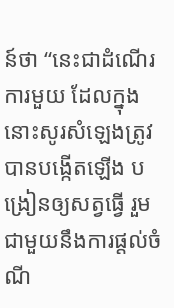ន៍ថា “នេះជាដំណើរការមួយ ដែលក្នុងនោះសូរសំឡេងត្រូវបានបង្កើតឡើង បង្រៀនឲ្យសត្វធ្វើ រួមជាមួយនឹងការផ្តល់ចំណី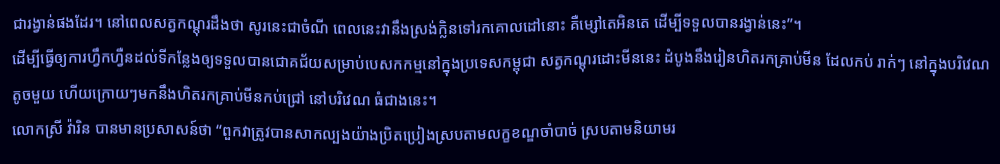ជារង្វាន់ផងដែរ។ នៅពេលសត្វកណ្តុរដឹងថា សូរនេះជាចំណី ពេលនេះវានឹងស្រង់ក្លិនទៅរកគោលដៅនោះ គឺម្សៅតេអិនតេ ដើម្បីទទួលបានរង្វាន់នេះ”។
ដើម្បីធ្វើឲ្យការហ្វឹកហ្វឺនដល់ទីកន្លែងឲ្យទទួលបានជោគជ័យសម្រាប់បេសកកម្មនៅក្នុងប្រទេសកម្ពុជា សត្វកណ្តុរដោះមីននេះ ដំបូងនឹងរៀនហិតរកគ្រាប់មីន ដែលកប់ រាក់ៗ នៅក្នុងបរិវេណតូចមួយ ហើយក្រោយៗមកនឹងហិតរកគ្រាប់មីនកប់ជ្រៅ នៅបរិវេណ ធំជាងនេះ។
លោកស្រី វ៉ារិន បានមានប្រសាសន៍ថា “ពួកវាត្រូវបានសាកល្បងយ៉ាងប្រិតប្រៀងស្របតាមលក្ខខណ្ឌចាំបាច់ ស្របតាមនិយាមរ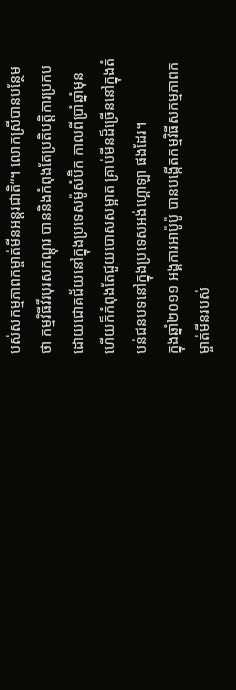បស់សកម្មភាពកម្ចាត់មីនអន្តរជាតិ”។ លោកស្រីបានបន្ថែមថា កម្មវិធីវីរបុរសកណ្តុរ បាននិងកំពុងតែប្រតិបត្តិការប្រកបដោយជោគជ័យនៅក្នុងប្រទេសម៉ូសំប៊ិក កាលពីប្រាំឆ្នាំមុន ហើយក៏កំពុងតែជួយបោសសម្អាត គ្រាប់មីនដ៏ច្រើននៅក្នុងតំបន់ជនបទនៅក្នុងប្រទេសអង់ហ្គោឡា ផងដែរ។
ក្នុងឆ្នាំ២០១១ អង្គការអាប៉ូប៉ូ បានបង្កើតកម្មវិធីសកម្មភាពកម្ចាត់មីនរបស់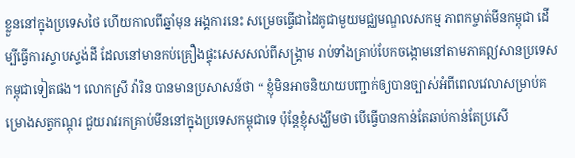ខ្លួននៅក្នុងប្រទេសថៃ ហើយកាលពីឆ្នាំមុន អង្គការនេះ សម្រេចធ្វើជាដៃគូជាមួយមជ្ឈមណ្ឌលសកម្ម ភាពកម្ចាត់មីនកម្ពុជា ដើម្បីធ្វើការស្ទាបស្ទង់ដី ដែលនៅមានកប់គ្រឿងផ្ទុះសេសសល់ពីសង្គ្រាម រាប់ទាំងគ្រាប់បែកចង្កោមនៅតាមភាគឦសានប្រទេសកម្ពុជាទៀតផង។ លោកស្រី វ៉ារិន បានមានប្រសាសន៍ថា “ ខ្ញុំមិនអាចនិយាយបញ្ជាក់ឲ្យបានច្បាស់អំពីពេលវេលាសម្រាប់គម្រោងសត្វកណ្តុរ ជួយរាវរកគ្រាប់មីននៅក្នុងប្រទេសកម្ពុជាទេ ប៉ុន្តែខ្ញុំសង្ឃឹមថា បើធ្វើបានកាន់តែឆាប់កាន់តែប្រសើ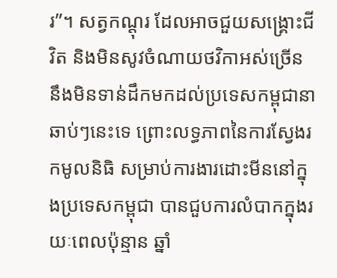រ”។ សត្វកណ្តុរ ដែលអាចជួយសង្គ្រោះជីវិត និងមិនសូវចំណាយថវិកាអស់ច្រើន នឹងមិនទាន់ដឹកមកដល់ប្រទេសកម្ពុជានាឆាប់ៗនេះទេ ព្រោះលទ្ធភាពនៃការស្វែងរកមូលនិធិ សម្រាប់ការងារដោះមីននៅក្នុងប្រទេសកម្ពុជា បានជួបការលំបាកក្នុងរយៈពេលប៉ុន្មាន ឆ្នាំ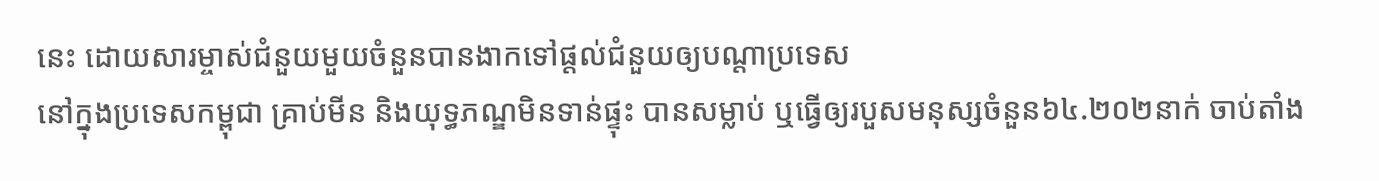នេះ ដោយសារម្ចាស់ជំនួយមួយចំនួនបានងាកទៅផ្តល់ជំនួយឲ្យបណ្តាប្រទេស
នៅក្នុងប្រទេសកម្ពុជា គ្រាប់មីន និងយុទ្ធភណ្ឌមិនទាន់ផ្ទុះ បានសម្លាប់ ឬធ្វើឲ្យរបួសមនុស្សចំនួន៦៤.២០២នាក់ ចាប់តាំង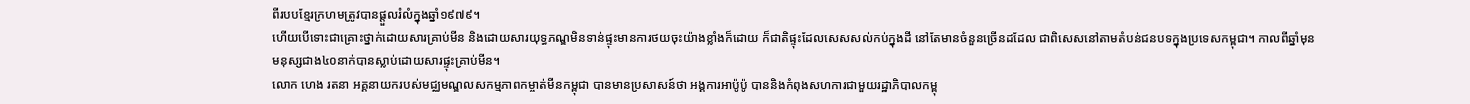ពីរបបខ្មែរក្រហមត្រូវបានផ្តួលរំលំក្នុងឆ្នាំ១៩៧៩។
ហើយបើទោះជាគ្រោះថ្នាក់ដោយសារគ្រាប់មីន និងដោយសារយុទ្ធភណ្ឌមិនទាន់ផ្ទុះមានការថយចុះយ៉ាងខ្លាំងក៏ដោយ ក៏ជាតិផ្ទុះដែលសេសសល់កប់ក្នុងដី នៅតែមានចំនួនច្រើនដដែល ជាពិសេសនៅតាមតំបន់ជនបទក្នុងប្រទេសកម្ពុជា។ កាលពីឆ្នាំមុន មនុស្សជាង៤០នាក់បានស្លាប់ដោយសារផ្ទុះគ្រាប់មីន។
លោក ហេង រតនា អគ្គនាយករបស់មជ្ឈមណ្ឌលសកម្មភាពកម្ចាត់មីនកម្ពុជា បានមានប្រសាសន៍ថា អង្គការអាប៉ូប៉ូ បាននិងកំពុងសហការជាមួយរដ្ឋាភិបាលកម្ពុ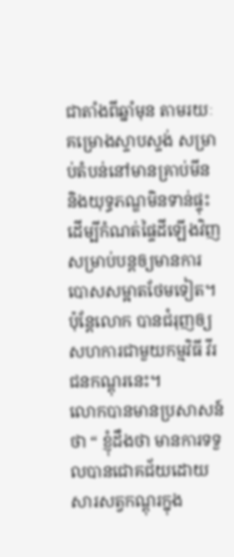ជាតាំងពីឆ្នាំមុន តាមរយៈគម្រោងស្ទាបស្ទង់ សម្រាប់តំបន់នៅមានគ្រាប់មីន និងយុទ្ធភណ្ឌមិនទាន់ផ្ទុះ ដើម្បីកំណត់ផ្ទៃដីឡើងវិញ សម្រាប់បន្តឲ្យមានការបោសសម្អាតថែមទៀត។ ប៉ុន្តែលោក បានជំរុញឲ្យសហការជាមួយកម្មវិធី វីរជនកណ្តុរនេះ។
លោកបានមានប្រសាសន៍ថា “ ខ្ញុំដឹងថា មានការទទួលបានជោគជ័យដោយសារសត្វកណ្តុរក្នុង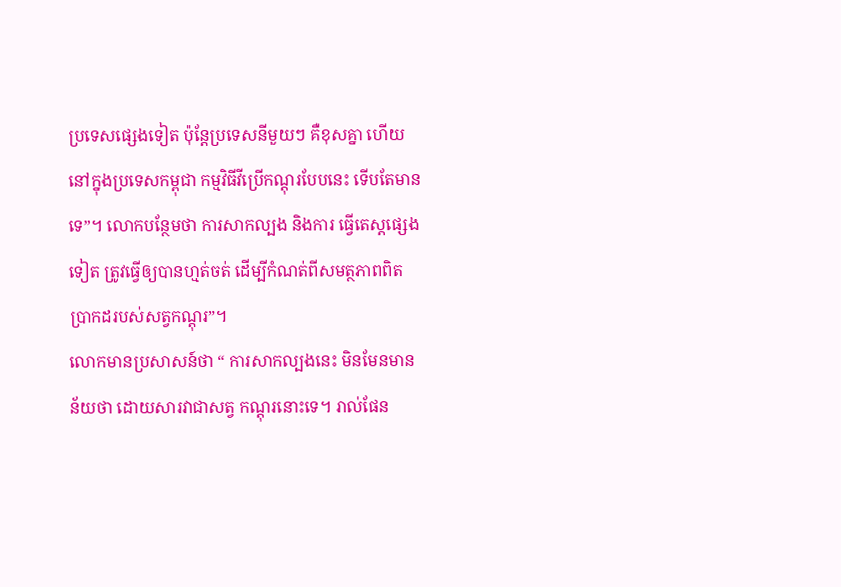ប្រទេសផ្សេងទៀត ប៉ុន្តែប្រទេសនីមួយៗ គឺខុសគ្នា ហើយនៅក្នុងប្រទេសកម្ពុជា កម្មវិធីវីប្រើកណ្តុរបែបនេះ ទើបតែមានទេ”។ លោកបន្ថែមថា ការសាកល្បង និងការ ធ្វើតេស្តផ្សេងទៀត ត្រូវធ្វើឲ្យបានហ្មត់ចត់ ដើម្បីកំណត់ពីសមត្ថភាពពិតប្រាកដរបស់សត្វកណ្តុរ”។
លោកមានប្រសាសន៍ថា “ ការសាកល្បងនេះ មិនមែនមានន័យថា ដោយសារវាជាសត្វ កណ្តុរនោះទេ។ រាល់ផែន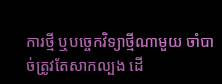ការថ្មី ឬបច្ចេកវិទ្យាថ្មីណាមួយ ចាំបាច់ត្រូវតែសាកល្បង ដើ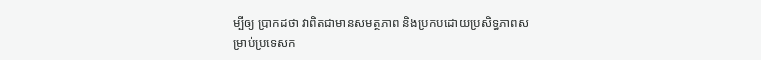ម្បីឲ្យ ប្រាកដថា វាពិតជាមានសមត្ថភាព និងប្រកបដោយប្រសិទ្ធភាពសម្រាប់ប្រទេសក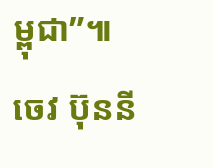ម្ពុជា”៕
ចេវ ប៊ុននី